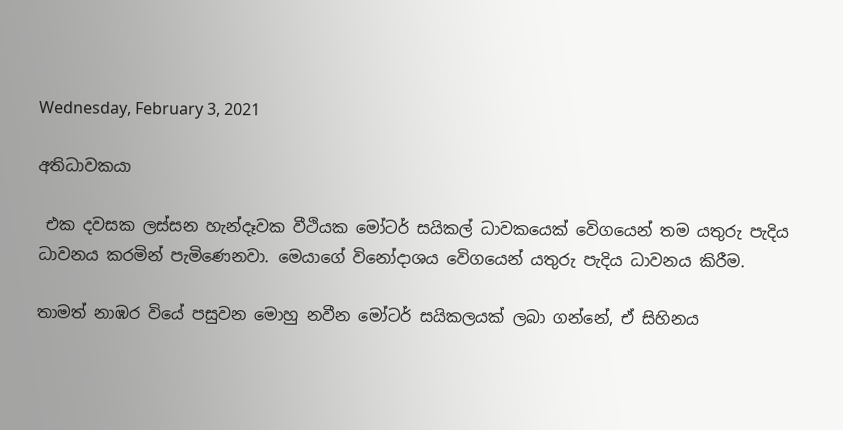Wednesday, February 3, 2021

අතිධාවකයා

 එක දවසක ලස්සන හැන්දෑවක වීථියක මෝටර් සයිකල් ධාවකයෙක් වෙිගයෙන් තම යතුරු පැදිය ධාවනය කරමින් පැමිණෙනවා. මෙයාගේ විනෝදාශය වෙිගයෙන් යතුරු පැදිය ධාවනය කිරීම.

තාමත් නාඹර වියේ පසුවන මොහු නවීන මෝටර් සයිකලයක් ලබා ගන්නේ, ඒ සිහිනය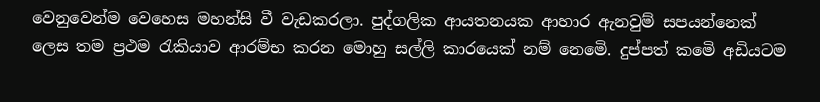වෙනුවෙන්ම වෙහෙස මහන්සි වී වැඩකරලා. පුද්ගලික ආයතනයක ආහාර ඇනවුම් සපයන්නෙක් ලෙස තම ප්‍රථම රැකියාව ආරම්භ කරන මොහු සල්ලි කාරයෙක් නම් නෙමෙි. දුප්පත් කමෙි අඩියටම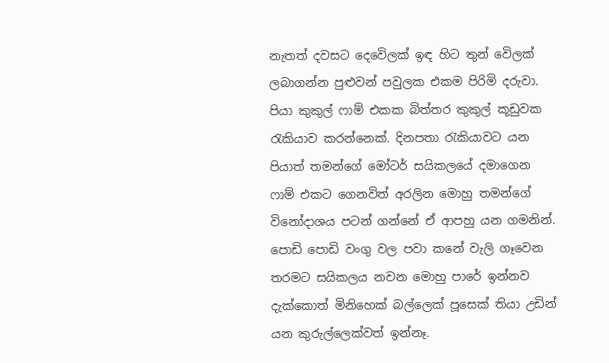නැතත් දවසට දෙවෙිලක් ඉඳ හිට තුන් වෙිලක් ලබාගන්න පුළුවන් පවුලක එකම පිරිමි දරුවා. පියා කුකුල් ෆාම් එකක බිත්තර කුකුල් කූඩුවක රැකියාව කරන්නෙක්. දිනපතා රැකියාවට යන පියාත් තමන්ගේ මෝටර් සයිකලයේ දමාගෙන ෆාම් එකට ගෙනවිත් අරලින මොහු තමන්ගේ විනෝදාශය පටන් ගන්නේ ඒ ආපහු යන ගමනින්. පොඩි පොඩි වංගු වල පවා කනේ වැලි ගෑවෙන තරමට සයිකලය නවන මොහු පාරේ ඉන්නව දැක්කොත් මිනිහෙක් බල්ලෙක් පූසෙක් තියා උඩින් යන කුරුල්ලෙක්වත් ඉන්නෑ.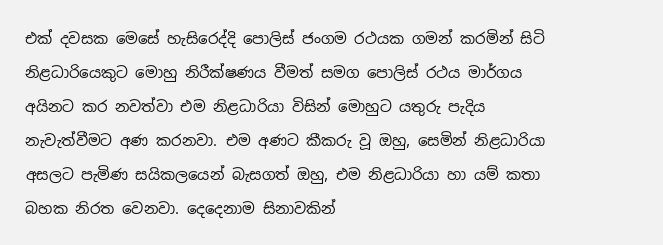එක් දවසක මෙසේ හැසිරෙද්දි පොලිස් ජංගම රථයක ගමන් කරමින් සිටි නිළධාරියෙකුට මොහු නිරීක්ෂණය වීමත් සමග පොලිස් රථය මාර්ගය අයිනට කර නවත්වා එම නිළධාරියා විසින් මොහුට යතුරු පැදිය නැවැත්වීමට අණ කරනවා. එම අණට කීකරු වූ ඔහු, සෙමින් නිළධාරියා අසලට පැමිණ සයිකලයෙන් බැසගත් ඔහු, එම නිළධාරියා හා යම් කතා බහක නිරත වෙනවා. දෙදෙනාම සිනාවකින්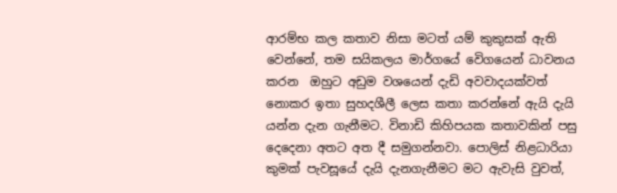ආරම්භ කල කතාව නිසා මටත් යම් කුකුසක් ඇති වෙන්නේ, තම සයිකලය මාර්ගයේ වෙිගයෙන් ධාවනය කරන  ඔහුට අඩුම වශයෙන් දැඩි අවවාදයක්වත් නොකර ඉතා සුහදශීලී ලෙස කතා කරන්නේ ඇයි දැයි යන්න දැන ගැනීමට. විනාඩි කිහිපයක කතාවකින් පසු දෙදෙනා අතට අත දී සමුගන්නවා. පොලිස් නිළධාරියා කුමක් පැවසූයේ දැයි දැනගැනීමට මට ඇවැසි වුවත්,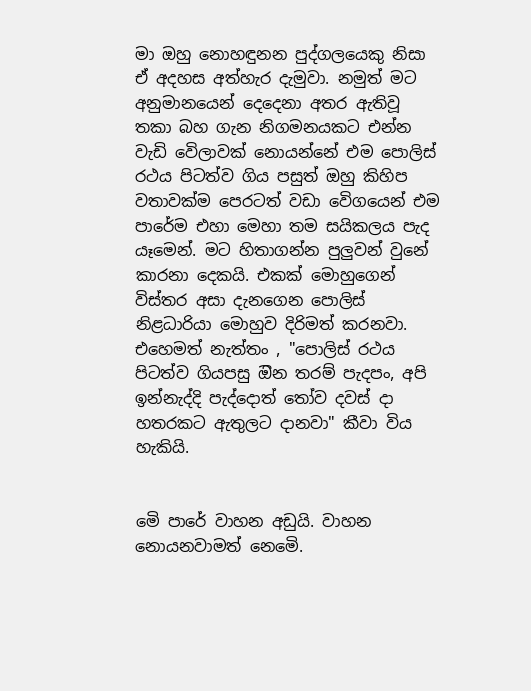මා ඔහු නොහඳුනන පුද්ගලයෙකු නිසා ඒ අදහස අත්හැර දැමුවා. නමුත් මට අනුමානයෙන් දෙදෙනා අතර ඇතිවූ තකා බහ ගැන නිගමනයකට එන්න වැඩි වෙිලාවක් නොයන්නේ එම පොලිස් රථය පිටත්ව ගිය පසුත් ඔහු කිහිප වතාවක්ම පෙරටත් වඩා වෙිගයෙන් එම පාරේම එහා මෙහා තම සයිකලය පැද යෑමෙන්. මට හිතාගන්න පුලුවන් වුනේ කාරනා දෙකයි. එකක් මොහුගෙන් විස්තර අසා දැනගෙන පොලිස් නිළධාරියා මොහුව දිරිමත් කරනවා. එහෙමත් නැත්තං , "පොලිස් රථය පිටත්ව ගියපසු ඔින තරම් පැදපං, අපි ඉන්නැද්දි පැද්දොත් තෝව දවස් දා හතරකට ඇතුලට දානවා" කීවා විය හැකියි.


මෙි පාරේ වාහන අඩුයි. වාහන නොයනවාමත් නෙමෙි.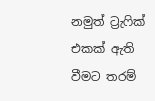නමුත් ට්‍රැෆික් එකක් ඇති වීමට තරම්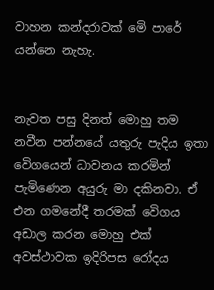වාහන කන්දරාවක් මෙි පාරේ යන්නෙ නැහැ.


නැවත පසු දිනත් මොහු තම නවීන පන්නයේ යතුරු පැදිය ඉතා වෙිගයෙන් ධාවනය කරමින් පැමිණෙන අයුරු මා දකිනවා. ඒ එන ගමනේදී තරමක් වෙිගය අඩාල කරන මොහු එක් අවස්ථාවක ඉදිරිපස රෝදය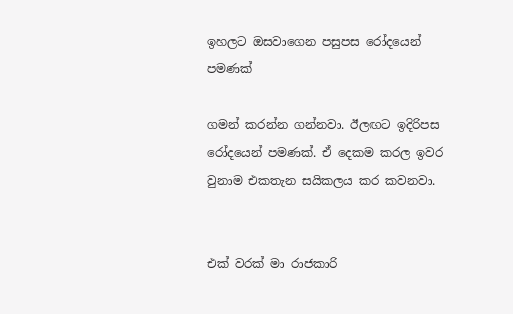ඉහලට ඔසවාගෙන පසුපස රෝදයෙන් පමණක්

ගමන් කරන්න ගන්නවා. ඊලඟට ඉදිරිපස රෝදයෙන් පමණක්. ඒ දෙකම කරල ඉවර වුනාම එකතැන සයිකලය කර කවනවා.


එක් වරක් මා රාජකාරි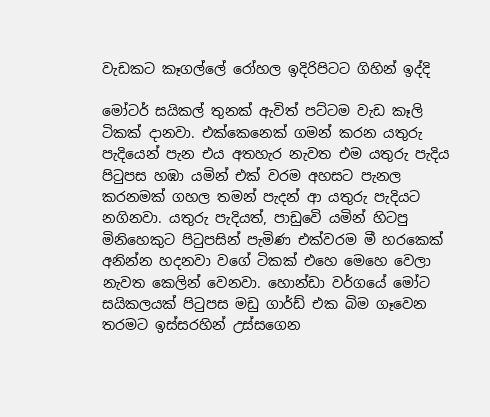වැඩකට කෑගල්ලේ රෝහල ඉදිරිපිටට ගිහින් ඉද්දි

මෝටර් සයිකල් තුනක් ඇවිත් පට්ටම වැඩ කෑලි ටිකක් දානවා. එක්කෙනෙක් ගමන් කරන යතුරු පැදියෙන් පැන එය අතහැර නැවත එම යතුරු පැදිය පිටුපස හඹා යමින් එක් වරම අහසට පැනල කරනමක් ගහල තමන් පැදන් ආ යතුරු පැදියට නගිනවා. යතුරු පැදියත්, පාඩුවෙි යමින් හිටපු මිනිහෙකුට පිටුපසින් පැමිණ එක්වරම මී හරකෙක් අනින්න හදනවා වගේ ටිකක් එහෙ මෙහෙ වෙලා නැවත කෙලින් වෙනවා. හොන්ඩා වර්ගයේ මෝට සයිකලයක් පිටුපස මඩු ගාර්ඩ් එක බිම ගෑවෙන තරමට ඉස්සරහින් උස්සගෙන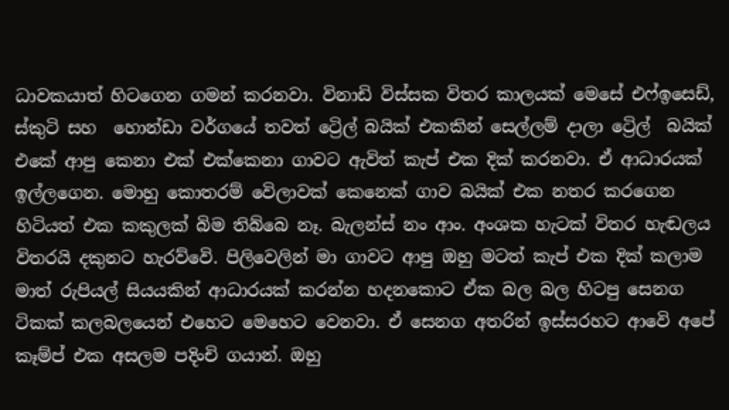ධාවකයාත් හිටගෙන ගමන් කරනවා. විනාඩි විස්සක විතර කාලයක් මෙසේ එෆ්ඉසෙඩ්, ස්කුටි සහ  හොන්ඩා වර්ගයේ තවත් ට්‍රෙිල් බයික් එකකින් සෙල්ලම් දාලා ට්‍රෙිල්  බයික් එකේ ආපු කෙනා එක් එක්කෙනා ගාවට ඇවිත් කැප් එක දික් කරනවා. ඒ ආධාරයක් ඉල්ලගෙන. මොහු කොතරම් වෙිලාවක් කෙනෙක් ගාව බයික් එක නතර කරගෙන හිටියත් එක කකුලක් බිම තිබ්බෙ නෑ. බැලන්ස් නං ආං. අංශක හැටක් විතර හැඬලය විතරයි දකුනට හැරව්වෙි. පිලිවෙලින් මා ගාවට ආපු ඔහු මටත් කැප් එක දික් කලාම මාත් රුපියල් සියයකින් ආධාරයක් කරන්න හදනකොට ඒක බල බල හිටපු සෙනග ටිකක් කලබලයෙන් එහෙට මෙහෙට වෙනවා. ඒ සෙනග අතරින් ඉස්සරහට ආවෙි අපේ කෑම්ප් එක අසලම පදිංචි ගයාන්. ඔහු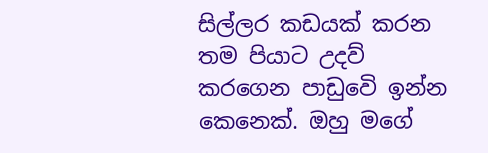සිල්ලර කඩයක් කරන තම පියාට උදව් කරගෙන පාඩුවෙි ඉන්න කෙනෙක්. ඔහු මගේ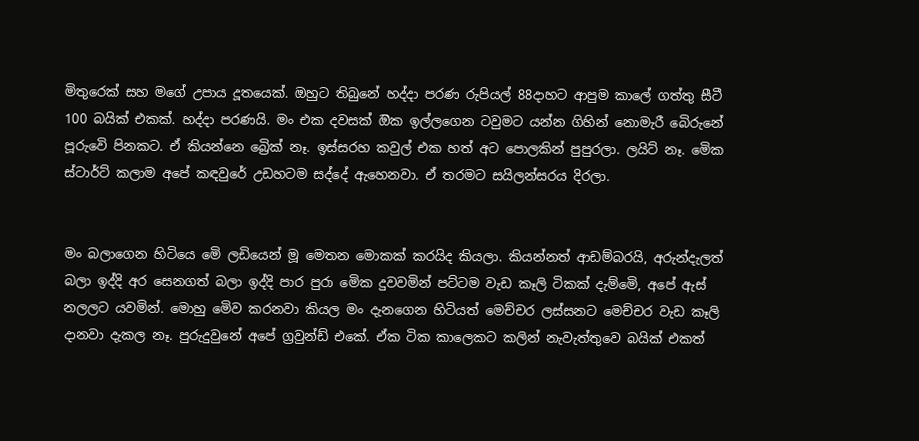මිතුරෙක් සහ මගේ උපාය දූතයෙක්. ඔහුට තිබුනේ හද්දා පරණ රුපියල් 88දාහට ආපුම කාලේ ගත්තු සීටී 100 බයික් එකක්. හද්දා පරණයි. මං එක දවසක් ඔික ඉල්ලගෙන ටවුමට යන්න ගිහින් නොමැරී බෙිරුනේ පූරුවෙි පිනකට. ඒ කියන්නෙ බ්‍රෙික් නෑ. ඉස්සරහ කවුල් එක හත් අට පොලකින් පුපුරලා. ලයිට් නෑ. මෙික ස්ටාර්ට් කලාම අපේ කඳවුරේ උඩහටම සද්දේ ඇහෙනවා. ඒ තරමට සයිලන්සරය දිරලා.


මං බලාගෙන හිටියෙ මෙි ලඩියෙන් මූ මෙතන මොකක් කරයිද කියලා. කියන්නත් ආඩම්බරයි, අරුන්දැලත් බලා ඉද්දි අර සෙනගත් බලා ඉද්දි පාර පුරා මෙික දුවවමින් පට්ටම වැඩ කෑලි ටිකක් දැම්මෙි, අපේ ඇස් නලලට යවමින්. මොහු මෙිව කරනවා කියල මං දැනගෙන හිටියත් මෙච්චර ලස්සනට මෙච්චර වැඩ කෑලි දානවා දැකල නෑ. පුරුදුවුනේ අපේ ග්‍රවුන්ඩ් එකේ. ඒක ටික කාලෙකට කලින් නැවැත්තුවෙ බයික් එකත්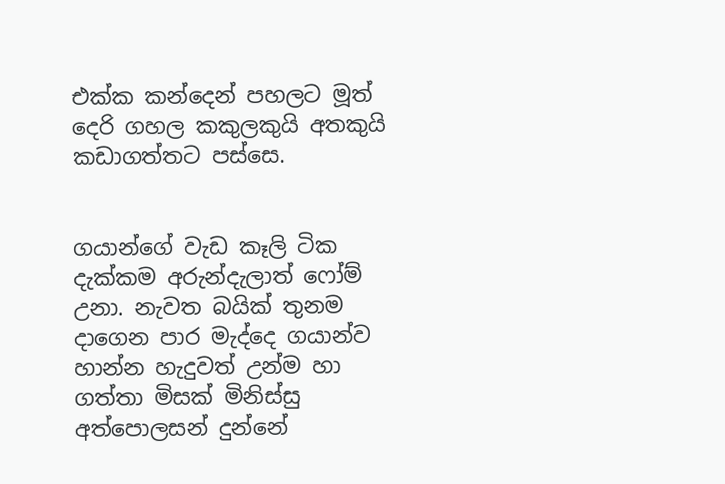එක්ක කන්දෙන් පහලට මූත් දෙරි ගහල කකුලකුයි අතකුයි කඩාගත්තට පස්සෙ.


ගයාන්ගේ වැඩ කෑලි ටික දැක්කම අරුන්දැලාත් ෆෝම් උනා. නැවත බයික් තුනම දාගෙන පාර මැද්දෙ ගයාන්ව හාන්න හැදුවත් උන්ම හා ගත්තා මිසක් මිනිස්සු අත්පොලසන් දුන්නේ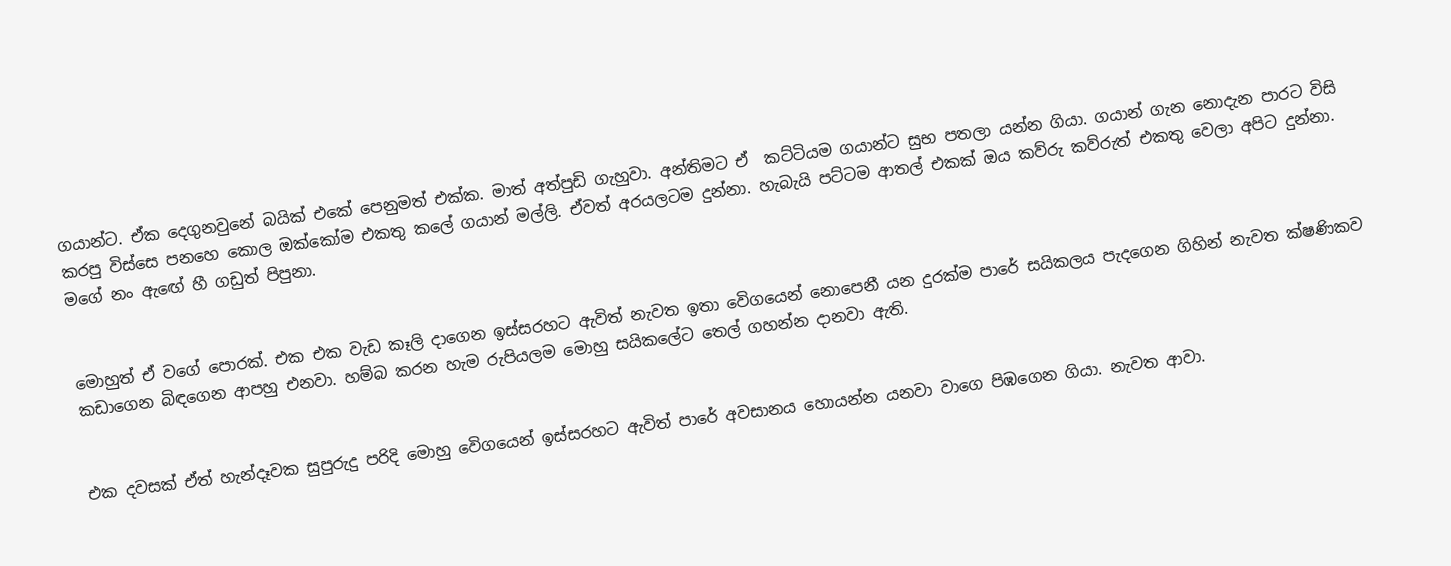ගයාන්ට. ඒක දෙගුනවුනේ බයික් එකේ පෙනුමත් එක්ක. මාත් අත්පුඩි ගැහුවා. අන්තිමට ඒ  කට්ටියම ගයාන්ට සුභ පතලා යන්න ගියා. ගයාන් ගැන නොදැන පාරට විසි කරපු විස්සෙ පනහෙ කොල ඔක්කෝම එකතු කලේ ගයාන් මල්ලි. ඒවත් අරයලටම දුන්නා. හැබැයි පට්ටම ආතල් එකක් ඔය කව්රු කව්රුත් එකතු වෙලා අපිට දුන්නා. මගේ නං ඇඟේ හී ගඩුත් පිපුනා.


මොහුත් ඒ වගේ පොරක්. එක එක වැඩ කෑලි දාගෙන ඉස්සරහට ඇවිත් නැවත ඉතා වෙිගයෙන් නොපෙනී යන දුරක්ම පාරේ සයිකලය පැදගෙන ගිහින් නැවත ක්ෂණිකව කඩාගෙන බිඳගෙන ආපහු එනවා. හම්බ කරන හැම රුපියලම මොහු සයිකලේට තෙල් ගහන්න දානවා ඇති.


එක දවසක් ඒත් හැන්දෑවක සුපුරුදු පරිදි මොහු වෙිගයෙන් ඉස්සරහට ඇවිත් පාරේ අවසානය හොයන්න යනවා වාගෙ පිඹගෙන ගියා. නැවත ආවා.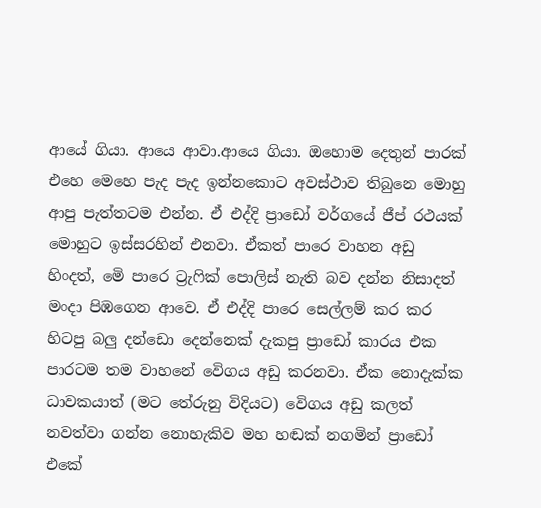ආයේ ගියා. ආයෙ ආවා.ආයෙ ගියා. ඔහොම දෙතුන් පාරක් එහෙ මෙහෙ පැද පැද ඉන්නකොට අවස්ථාව තිබුනෙ මොහු ආපු පැත්තටම එන්න. ඒ එද්දි ප්‍රාඩෝ වර්ගයේ ජීප් රථයක් මොහුට ඉස්සරහින් එනවා. ඒකත් පාරෙ වාහන අඩු හිංදත්, මෙි පාරෙ ට්‍රැෆික් පොලිස් නැති බව දන්න නිසාදත් මංදා පිඹගෙන ආවෙ. ඒ එද්දි පාරෙ සෙල්ලම් කර කර හිටපු බලු දන්ඩො දෙන්නෙක් දැකපු ප්‍රාඩෝ කාරය එක පාරටම තම වාහනේ වෙිගය අඩු කරනවා. ඒක නොදැක්ක ධාවකයාත් (මට තේරුනු විදියට) වෙිගය අඩු කලත් නවත්වා ගන්න නොහැකිව මහ හඬක් නගමින් ප්‍රාඩෝ එකේ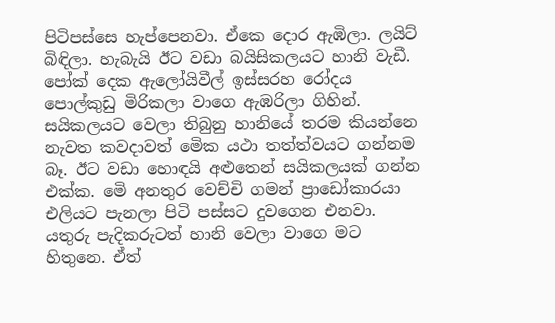පිටිපස්සෙ හැප්පෙනවා. ඒකෙ දොර ඇඹිලා. ලයිට් බිඳිලා. හැබැයි ඊට වඩා බයිසිකලයට හානි වැඩී. පෝක් දෙක ඇලෝයිවීල් ඉස්සරහ රෝදය පොල්කුඩු මිරිකලා වාගෙ ඇඹරිලා ගිහින්. සයිකලයට වෙලා තිබුනු හානියේ තරම කියන්නෙ නැවත කවදාවත් මෙික යථා තත්ත්වයට ගන්නම බෑ. ඊට වඩා හොඳයි අළුතෙන් සයිකලයක් ගන්න එක්ක. මෙි අනතුර වෙච්චි ගමන් ප්‍රාඩෝකාරයා එලියට පැනලා පිටි පස්සට දුවගෙන එනවා. යතුරු පැදිකරුටත් හානි වෙලා වාගෙ මට හිතුනෙ. ඒත්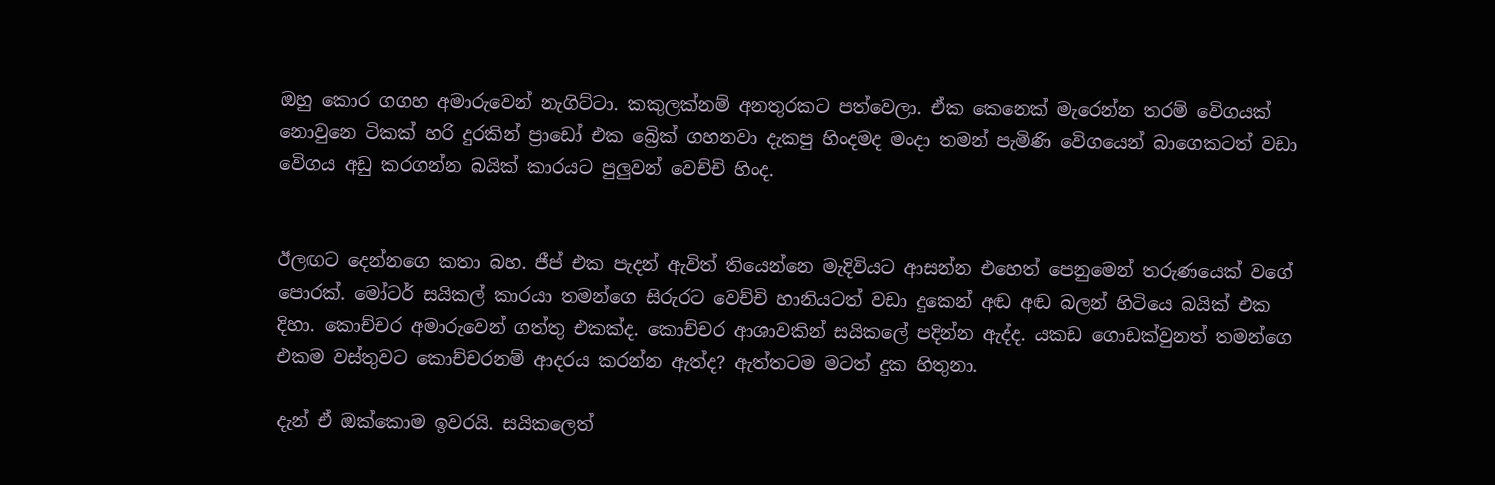ඔහු කොර ගගහ අමාරුවෙන් නැගිට්ටා. කකුලක්නම් අනතුරකට පත්වෙලා. ඒක කෙනෙක් මැරෙන්න තරම් වෙිගයක් නොවුනෙ ටිකක් හරි දුරකින් ප්‍රාඩෝ එක බ්‍රෙික් ගහනවා දැකපු හිංදමද මංදා තමන් පැමිණි වෙිගයෙන් බාගෙකටත් වඩා වෙිගය අඩු කරගන්න බයික් කාරයට පුලුවන් වෙච්චි හිංද.


ඊලඟට දෙන්නගෙ කතා බහ. ජීප් එක පැදන් ඇවිත් තියෙන්නෙ මැදිවියට ආසන්න එහෙත් පෙනුමෙන් තරුණයෙක් වගේ පොරක්. මෝටර් සයිකල් කාරයා තමන්ගෙ සිරුරට වෙච්චි හානියටත් වඩා දුකෙන් අඬ අඬ බලන් හිටියෙ බයික් එක දිහා. කොච්චර අමාරුවෙන් ගත්තු එකක්ද. කොච්චර ආශාවකින් සයිකලේ පදින්න ඇද්ද. යකඩ ගොඩක්වුනත් තමන්ගෙ එකම වස්තුවට කොච්චරනම් ආදරය කරන්න ඇත්ද? ඇත්තටම මටත් දුක හිතුනා.

දැන් ඒ ඔක්කොම ඉවරයි. සයිකලෙත්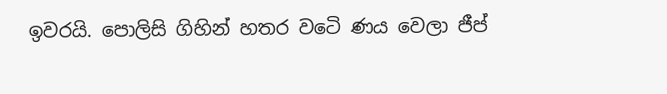ඉවරයි. පොලිසි ගිහින් හතර වටෙි ණය වෙලා ජීප්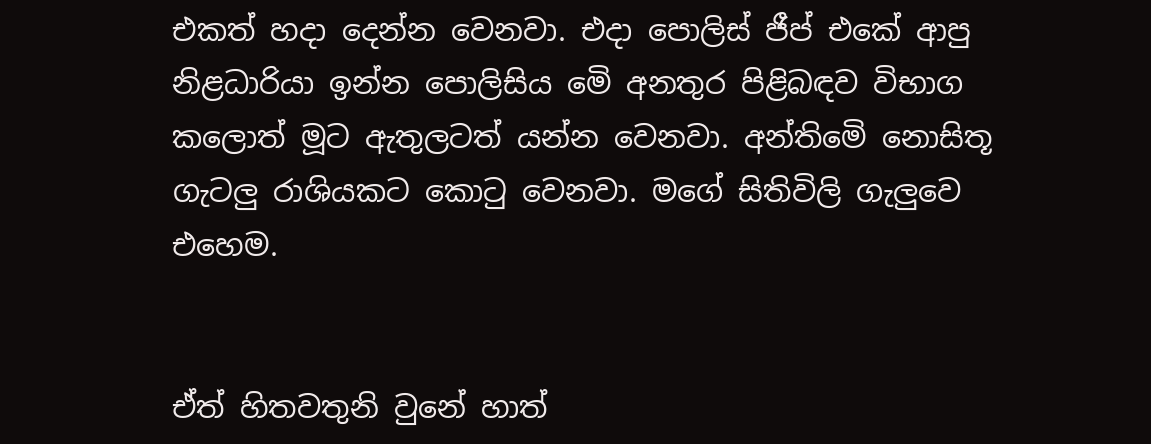එකත් හදා දෙන්න වෙනවා. එදා පොලිස් ජීප් එකේ ආපු නිළධාරියා ඉන්න පොලිසිය මෙි අනතුර පිළිබඳව විභාග කලොත් මූට ඇතුලටත් යන්න වෙනවා. අන්තිමෙි නොසිතූ ගැටලු රාශියකට කොටු වෙනවා. මගේ සිතිවිලි ගැලුවෙ එහෙම.


ඒත් හිතවතුනි වුනේ හාත්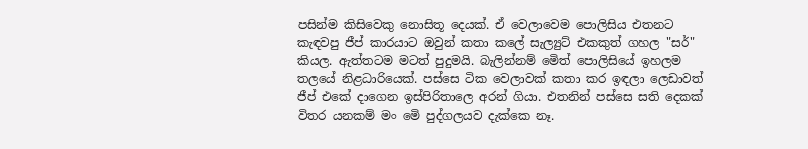පසින්ම කිසිවෙකු නොසිතූ දෙයක්. ඒ වෙලාවෙම පොලිසිය එතනට කැඳවපු ජීප් කාරයාට ඔවුන් කතා කලේ සැල්‍යුට් එකකුත් ගහල "සර්" කියල. ඇත්තටම මටත් පුදුමයි. බැලින්නම් මෙිත් පොලිසියේ ඉහලම තලයේ නිළධාරියෙක්. පස්සෙ ටික වෙලාවක් කතා කර ඉඳලා ලෙඩාවත් ජීප් එකේ දාගෙන ඉස්පිරිතාලෙ අරන් ගියා. එතනින් පස්සෙ සති දෙකක් විතර යනකම් මං මෙි පුද්ගලයව දැක්කෙ නෑ.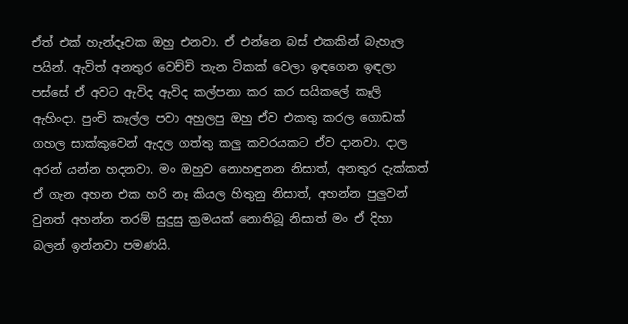ඒත් එක් හැන්දෑවක ඔහු එනවා. ඒ එන්නෙ බස් එකකින් බැහැල පයින්. ඇවිත් අනතුර වෙච්චි තැන ටිකක් වෙලා ඉඳගෙන ඉඳලා පස්සේ ඒ අවට ඇවිද ඇවිද කල්පනා කර කර සයිකලේ කෑලි ඇහිංදා. පුංචි කෑල්ල පවා අහුලපු ඔහු ඒව එකතු කරල ගොඩක් ගහල සාක්කුවෙන් ඇදල ගත්තු කලු කවරයකට ඒව දානවා. දාල අරන් යන්න හදනවා. මං ඔහුව නොහඳුනන නිසාත්, අනතුර දැක්කත් ඒ ගැන අහන එක හරි නෑ කියල හිතුනු නිසාත්, අහන්න පුලුවන් වුනත් අහන්න තරම් සුදුසු ක්‍රමයක් නොතිබූ නිසාත් මං ඒ දිහා බලන් ඉන්නවා පමණයි.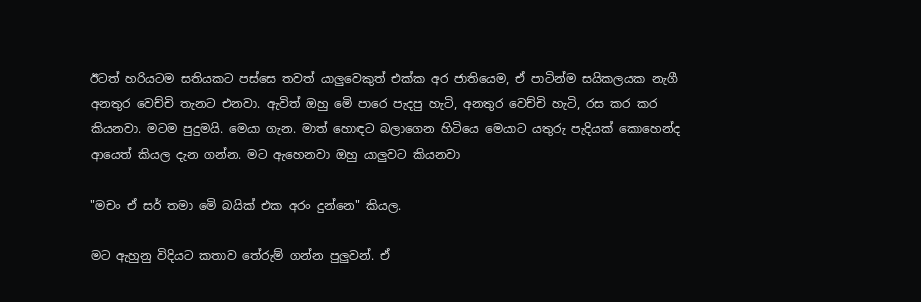ඊටත් හරියටම සතියකට පස්සෙ තවත් යාලුවෙකුත් එක්ක අර ජාතියෙම, ඒ පාටින්ම සයිකලයක නැගී අනතුර වෙච්චි තැනට එනවා. ඇවිත් ඔහු මෙි පාරෙ පැදපු හැටි, අනතුර වෙච්චි හැටි, රස කර කර කියනවා. මටම පුදුමයි. මෙයා ගැන. මාත් හොඳට බලාගෙන හිටියෙ මෙයාට යතුරු පැදියක් කොහෙන්ද ආයෙත් කියල දැන ගන්න. මට ඇහෙනවා ඔහු යාලුවට කියනවා

"මචං ඒ සර් තමා මෙි බයික් එක අරං දුන්නෙ" කියල.

මට ඇහුනු විදියට කතාව තේරුම් ගන්න පුලුවන්. ඒ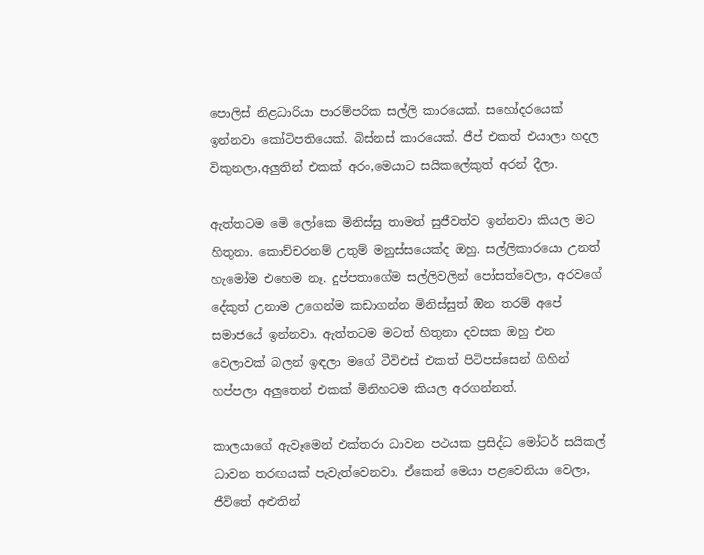පොලිස් නිළධාරියා පාරම්පරික සල්ලි කාරයෙක්. සහෝදරයෙක් ඉන්නවා කෝටිපතියෙක්. බිස්නස් කාරයෙක්. ජීප් එකත් එයාලා හදල විකුනලා,අලුතින් එකක් අරං,මෙයාට සයිකලේකුත් අරන් දීලා.

ඇත්තටම මෙි ලෝකෙ මිනිස්සු තාමත් සුජීවත්ව ඉන්නවා කියල මට හිතුනා. කොච්චරනම් උතුම් මනුස්සයෙක්ද ඔහු. සල්ලිකාරයො උනත් හැමෝම එහෙම නෑ. දුප්පතාගේම සල්ලිවලින් පෝසත්වෙලා, අරවගේ දේකුත් උනාම උගෙන්ම කඩාගන්න මිනිස්සුත් ඔින තරම් අපේ සමාජයේ ඉන්නවා. ඇත්තටම මටත් හිතුනා දවසක ඔහු එන වෙලාවක් බලන් ඉඳලා මගේ ටීවිඑස් එකත් පිටිපස්සෙන් ගිහින් හප්පලා අලුතෙන් එකක් මිනිහටම කියල අරගන්නත්.

කාලයාගේ ඇවෑමෙන් එක්තරා ධාවන පථයක ප්‍රසිද්ධ මෝටර් සයිකල් ධාවන තරඟයක් පැවැත්වෙනවා. ඒකෙන් මෙයා පළවෙනියා වෙලා, ජීවිතේ අළුතින්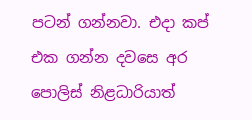පටන් ගන්නවා. එදා කප් එක ගන්න දවසෙ අර පොලිස් නිළධාරියාත්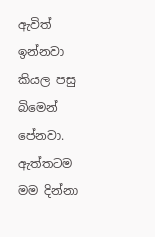ඇවිත් ඉන්නවා කියල පසු බිමෙන් පේනවා. ඇත්තටම මම දින්නා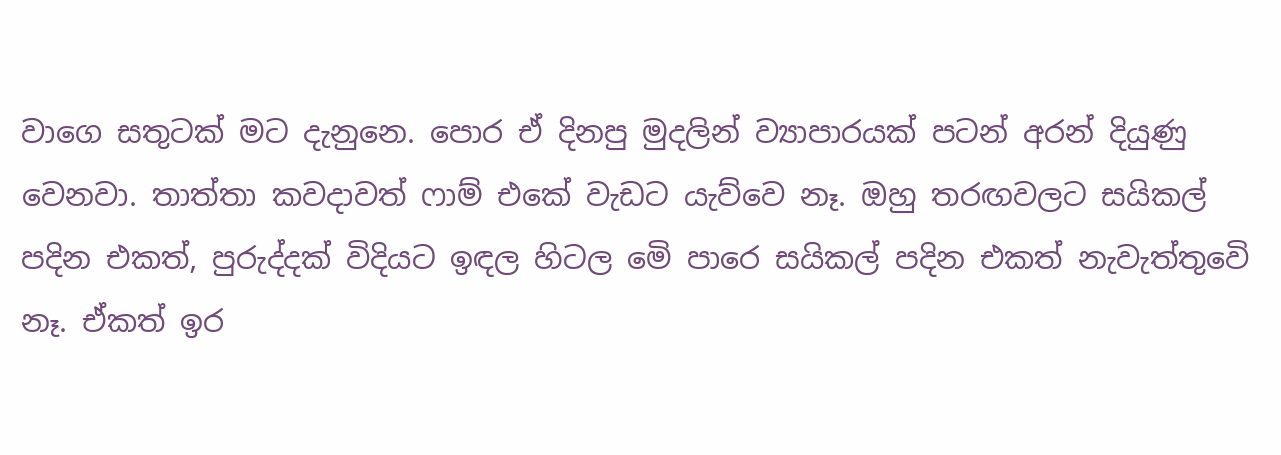වාගෙ සතුටක් මට දැනුනෙ. පොර ඒ දිනපු මුදලින් ව්‍යාපාරයක් පටන් අරන් දියුණු වෙනවා. තාත්තා කවදාවත් ෆාම් එකේ වැඩට යැව්වෙ නෑ. ඔහු තරඟවලට සයිකල් පදින එකත්, පුරුද්දක් විදියට ඉඳල හිටල මෙි පාරෙ සයිකල් පදින එකත් නැවැත්තුවෙි නෑ. ඒකත් ඉර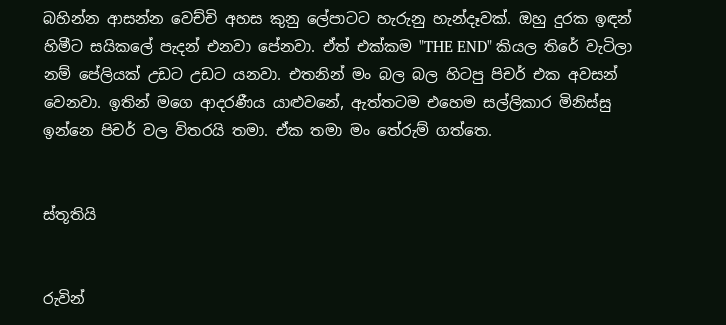බහින්න ආසන්න වෙච්චි අහස කුනු ලේපාටට හැරුනු හැන්දෑවක්. ඔහු දුරක ඉඳන් හිමීට සයිකලේ පැදන් එනවා පේනවා. ඒත් එක්කම "THE END" කියල තිරේ වැටිලා නම් පේලියක් උඩට උඩට යනවා. එතනින් මං බල බල හිටපු පිචර් එක අවසන් වෙනවා. ඉතින් මගෙ ආදරණීය යාළුවනේ, ඇත්තටම එහෙම සල්ලිකාර මිනිස්සු ඉන්නෙ පිචර් වල විතරයි තමා. ඒක තමා මං තේරුම් ගත්තෙ.


ස්තූතියි


රුවින්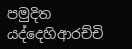පමුදිත යද්දෙහිආරච්චි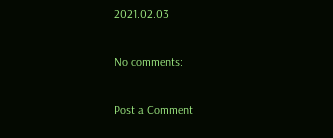2021.02.03

No comments:

Post a Comment